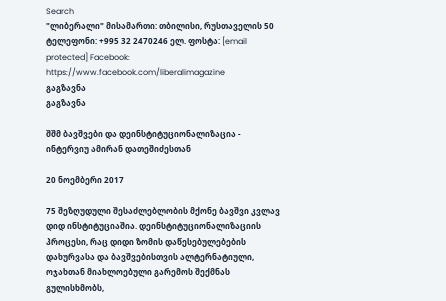Search
"ლიბერალი" მისამართი: თბილისი, რუსთაველის 50 ტელეფონი: +995 32 2470246 ელ. ფოსტა: [email protected] Facebook: https://www.facebook.com/liberalimagazine
გაგზავნა
გაგზავნა

შშმ ბავშვები და დეინსტიტუციონალიზაცია - ინტერვიუ ამირან დათეშიძესთან

20 ნოემბერი 2017

75 შეზღუდული შესაძლებლობის მქონე ბავშვი კვლავ დიდ ინსტიტუციაშია. დეინსტიტუციონალიზაციის პროცესი, რაც დიდი ზომის დაწესებულებების დახურვასა და ბავშვებისთვის ალტერნატიული, ოჯახთან მიახლოებული გარემოს შექმნას გულისხმობს,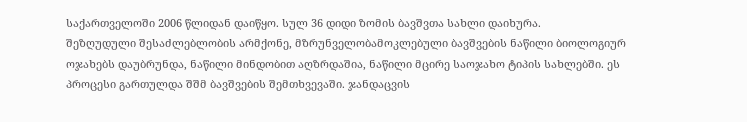საქართველოში 2006 წლიდან დაიწყო. სულ 36 დიდი ზომის ბავშვთა სახლი დაიხურა.
შეზღუდული შესაძლებლობის არმქონე, მზრუნველობამოკლებული ბავშვების ნაწილი ბიოლოგიურ ოჯახებს დაუბრუნდა, ნაწილი მინდობით აღზრდაშია, ნაწილი მცირე საოჯახო ტიპის სახლებში. ეს პროცესი გართულდა შშმ ბავშვების შემთხვევაში. ჯანდაცვის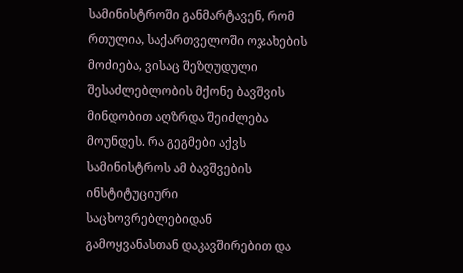სამინისტროში განმარტავენ, რომ რთულია, საქართველოში ოჯახების მოძიება, ვისაც შეზღუდული შესაძლებლობის მქონე ბავშვის მინდობით აღზრდა შეიძლება მოუნდეს. რა გეგმები აქვს სამინისტროს ამ ბავშვების ინსტიტუციური საცხოვრებლებიდან გამოყვანასთან დაკავშირებით და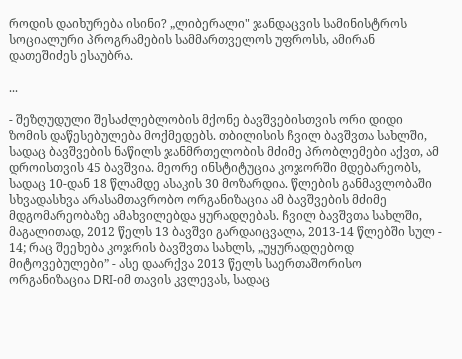როდის დაიხურება ისინი? „ლიბერალი" ჯანდაცვის სამინისტროს  სოციალური პროგრამების სამმართველოს უფროსს, ამირან დათეშიძეს ესაუბრა.

...

- შეზღუდული შესაძლებლობის მქონე ბავშვებისთვის ორი დიდი ზომის დაწესებულება მოქმედებს. თბილისის ჩვილ ბავშვთა სახლში, სადაც ბავშვების ნაწილს ჯანმრთელობის მძიმე პრობლემები აქვთ, ამ დროისთვის 45 ბავშვია. მეორე ინსტიტუცია კოჯორში მდებარეობს, სადაც 10-დან 18 წლამდე ასაკის 30 მოზარდია. წლების განმავლობაში სხვადასხვა არასამთავრობო ორგანიზაცია ამ ბავშვების მძიმე მდგომარეობაზე ამახვილებდა ყურადღებას. ჩვილ ბავშვთა სახლში, მაგალითად, 2012 წელს 13 ბავშვი გარდაიცვალა, 2013-14 წლებში სულ - 14; რაც შეეხება კოჯრის ბავშვთა სახლს, „უყურადღებოდ მიტოვებულები” - ასე დაარქვა 2013 წელს საერთაშორისო ორგანიზაცია DRI-იმ თავის კვლევას, სადაც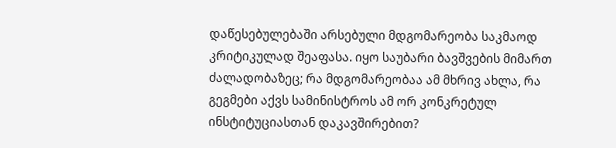დაწესებულებაში არსებული მდგომარეობა საკმაოდ კრიტიკულად შეაფასა. იყო საუბარი ბავშვების მიმართ ძალადობაზეც; რა მდგომარეობაა ამ მხრივ ახლა, რა გეგმები აქვს სამინისტროს ამ ორ კონკრეტულ ინსტიტუციასთან დაკავშირებით?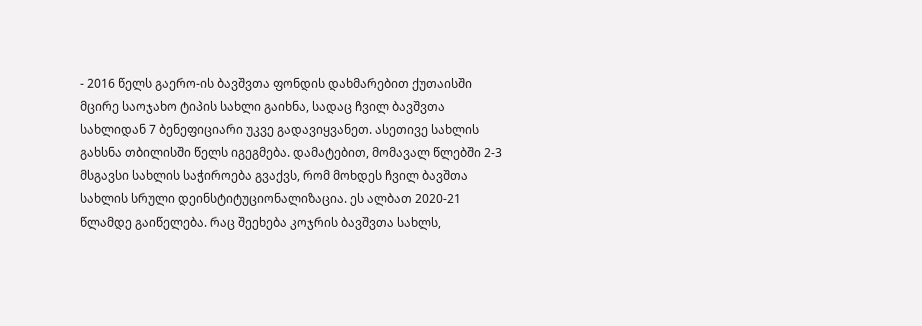- 2016 წელს გაერო-ის ბავშვთა ფონდის დახმარებით ქუთაისში მცირე საოჯახო ტიპის სახლი გაიხნა, სადაც ჩვილ ბავშვთა სახლიდან 7 ბენეფიციარი უკვე გადავიყვანეთ. ასეთივე სახლის გახსნა თბილისში წელს იგეგმება. დამატებით, მომავალ წლებში 2-3 მსგავსი სახლის საჭიროება გვაქვს, რომ მოხდეს ჩვილ ბავშთა სახლის სრული დეინსტიტუციონალიზაცია. ეს ალბათ 2020-21 წლამდე გაიწელება. რაც შეეხება კოჯრის ბავშვთა სახლს,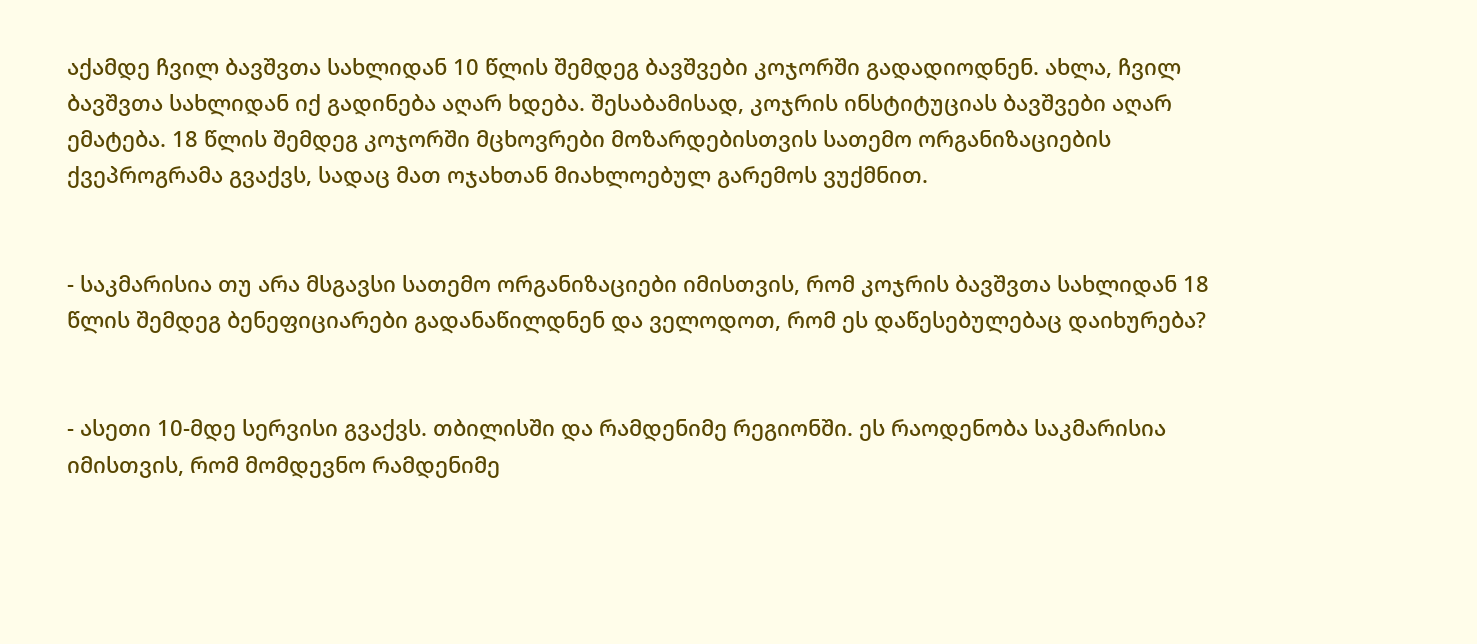აქამდე ჩვილ ბავშვთა სახლიდან 10 წლის შემდეგ ბავშვები კოჯორში გადადიოდნენ. ახლა, ჩვილ ბავშვთა სახლიდან იქ გადინება აღარ ხდება. შესაბამისად, კოჯრის ინსტიტუციას ბავშვები აღარ ემატება. 18 წლის შემდეგ კოჯორში მცხოვრები მოზარდებისთვის სათემო ორგანიზაციების ქვეპროგრამა გვაქვს, სადაც მათ ოჯახთან მიახლოებულ გარემოს ვუქმნით.


- საკმარისია თუ არა მსგავსი სათემო ორგანიზაციები იმისთვის, რომ კოჯრის ბავშვთა სახლიდან 18 წლის შემდეგ ბენეფიციარები გადანაწილდნენ და ველოდოთ, რომ ეს დაწესებულებაც დაიხურება?


- ასეთი 10-მდე სერვისი გვაქვს. თბილისში და რამდენიმე რეგიონში. ეს რაოდენობა საკმარისია იმისთვის, რომ მომდევნო რამდენიმე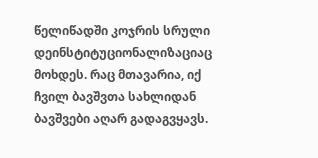წელიწადში კოჯრის სრული დეინსტიტუციონალიზაციაც მოხდეს. რაც მთავარია, იქ ჩვილ ბავშვთა სახლიდან ბავშვები აღარ გადაგვყავს.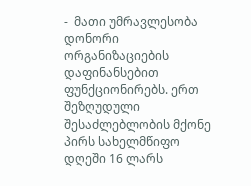-  მათი უმრავლესობა დონორი ორგანიზაციების დაფინანსებით ფუნქციონირებს. ერთ შეზღუდული შესაძლებლობის მქონე პირს სახელმწიფო დღეში 16 ლარს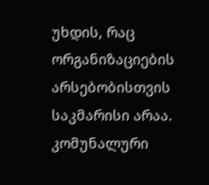უხდის, რაც ორგანიზაციების არსებობისთვის საკმარისი არაა. კომუნალური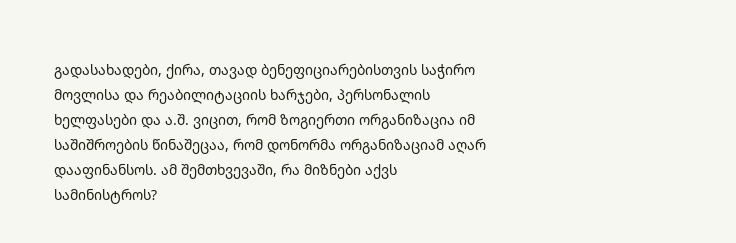გადასახადები, ქირა, თავად ბენეფიციარებისთვის საჭირო მოვლისა და რეაბილიტაციის ხარჯები, პერსონალის ხელფასები და ა.შ. ვიცით, რომ ზოგიერთი ორგანიზაცია იმ საშიშროების წინაშეცაა, რომ დონორმა ორგანიზაციამ აღარ დააფინანსოს. ამ შემთხვევაში, რა მიზნები აქვს სამინისტროს?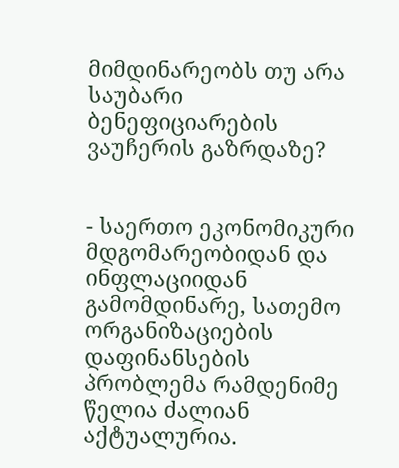მიმდინარეობს თუ არა საუბარი ბენეფიციარების ვაუჩერის გაზრდაზე?


- საერთო ეკონომიკური მდგომარეობიდან და ინფლაციიდან გამომდინარე, სათემო ორგანიზაციების დაფინანსების პრობლემა რამდენიმე წელია ძალიან აქტუალურია.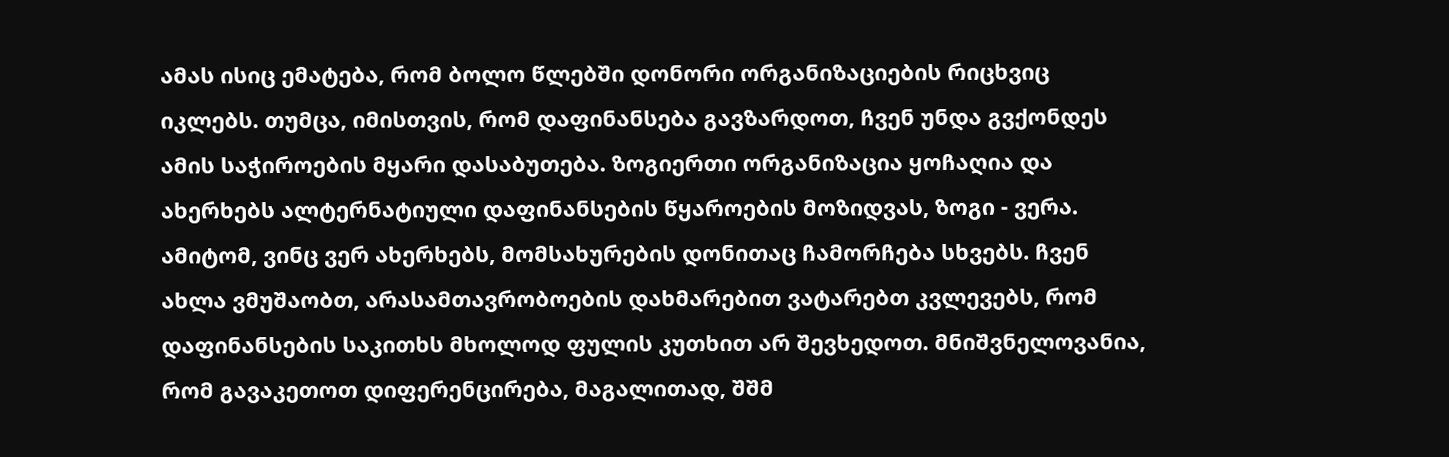ამას ისიც ემატება, რომ ბოლო წლებში დონორი ორგანიზაციების რიცხვიც იკლებს. თუმცა, იმისთვის, რომ დაფინანსება გავზარდოთ, ჩვენ უნდა გვქონდეს ამის საჭიროების მყარი დასაბუთება. ზოგიერთი ორგანიზაცია ყოჩაღია და ახერხებს ალტერნატიული დაფინანსების წყაროების მოზიდვას, ზოგი - ვერა. ამიტომ, ვინც ვერ ახერხებს, მომსახურების დონითაც ჩამორჩება სხვებს. ჩვენ ახლა ვმუშაობთ, არასამთავრობოების დახმარებით ვატარებთ კვლევებს, რომ დაფინანსების საკითხს მხოლოდ ფულის კუთხით არ შევხედოთ. მნიშვნელოვანია, რომ გავაკეთოთ დიფერენცირება, მაგალითად, შშმ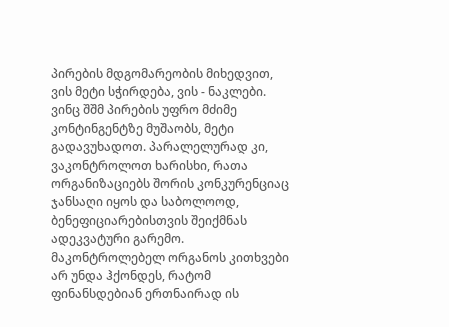პირების მდგომარეობის მიხედვით, ვის მეტი სჭირდება, ვის - ნაკლები. ვინც შშმ პირების უფრო მძიმე კონტინგენტზე მუშაობს, მეტი გადავუხადოთ. პარალელურად კი, ვაკონტროლოთ ხარისხი, რათა ორგანიზაციებს შორის კონკურენციაც ჯანსაღი იყოს და საბოლოოდ, ბენეფიციარებისთვის შეიქმნას ადეკვატური გარემო. მაკონტროლებელ ორგანოს კითხვები არ უნდა ჰქონდეს, რატომ ფინანსდებიან ერთნაირად ის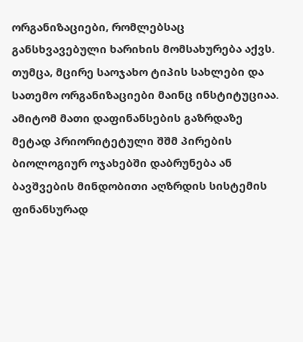ორგანიზაციები, რომლებსაც განსხვავებული ხარიხის მომსახურება აქვს.
თუმცა, მცირე საოჯახო ტიპის სახლები და სათემო ორგანიზაციები მაინც ინსტიტუციაა. ამიტომ მათი დაფინანსების გაზრდაზე მეტად პრიორიტეტული შშმ პირების ბიოლოგიურ ოჯახებში დაბრუნება ან ბავშვების მინდობითი აღზრდის სისტემის ფინანსურად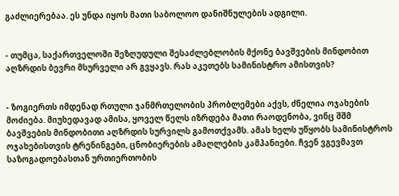გაძლიერებაა. ეს უნდა იყოს მათი საბოლოო დანიშნულების ადგილი.


- თუმცა, საქართველოში შეზღუდული შესაძლებლობის მქონე ბავშვების მინდობით აღზრდის ბევრი მსურველი არ გვყავს. რას აკეთებს სამინისტრო ამისთვის?


- ზოგიერთს იმდენად რთული ჯანმრთელობის პრობლემები აქვს, ძნელია ოჯახების მოძიება. მიუხედავად ამისა, ყოველ წელს იზრდება მათი რაოდენობა, ვინც შშმ ბავშვების მინდობითი აღზრდის სურვილს გამოთქვამს. ამას ხელს უწყობს სამინისტროს ოჯახებისთვის ტრენინგები, ცნობიერების ამაღლების კამპანიები. ჩვენ ვგევმავთ საზოგადოებასთან ურთიერთობის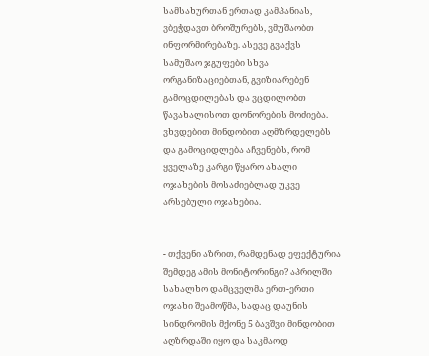სამსახურთან ერთად კამპანიას, ვბეჭდავთ ბროშურებს, ვმუშაობთ ინფორმირებაზე. ასევე გვაქვს სამუშაო ჯგუფები სხვა ორგანიზაციებთან, გვიზიარებენ გამოცდილებას და ვცდილობთ წავახალისოთ დონორების მოძიება. ვხვდებით მინდობით აღმზრდელებს და გამოციდლება აჩვენებს, რომ ყველაზე კარგი წყარო ახალი ოჯახების მოსაძიებლად უკვე არსებული ოჯახებია.


- თქვენი აზრით, რამდენად ეფექტურია შემდეგ ამის მონიტორინგი? აპრილში სახალხო დამცველმა ერთ-ერთი ოჯახი შეამოწმა, სადაც დაუნის სინდრომის მქონე 5 ბავშვი მინდობით აღზრდაში იყო და საკმაოდ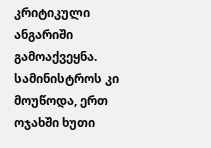კრიტიკული ანგარიში გამოაქვეყნა. სამინისტროს კი მოუწოდა, ერთ ოჯახში ხუთი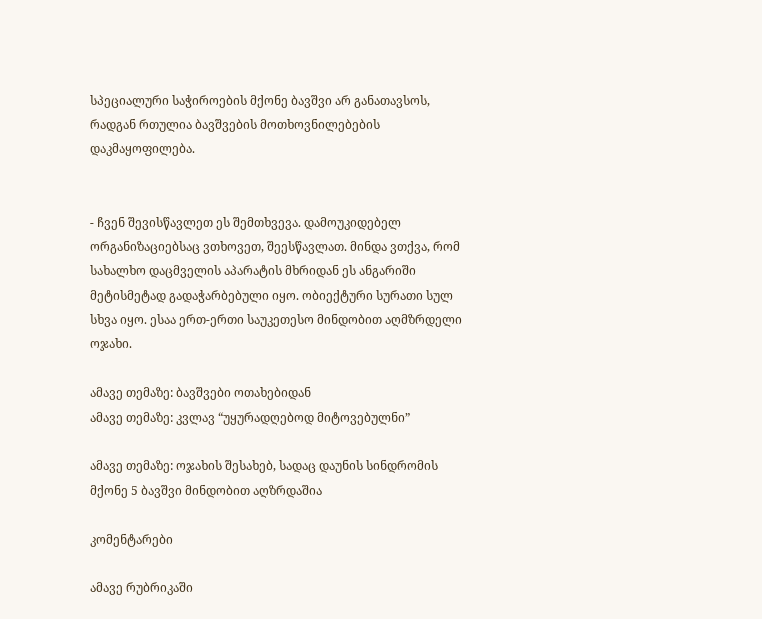სპეციალური საჭიროების მქონე ბავშვი არ განათავსოს, რადგან რთულია ბავშვების მოთხოვნილებების დაკმაყოფილება.


- ჩვენ შევისწავლეთ ეს შემთხვევა. დამოუკიდებელ ორგანიზაციებსაც ვთხოვეთ, შეესწავლათ. მინდა ვთქვა, რომ სახალხო დაცმველის აპარატის მხრიდან ეს ანგარიში მეტისმეტად გადაჭარბებული იყო. ობიექტური სურათი სულ სხვა იყო. ესაა ერთ-ერთი საუკეთესო მინდობით აღმზრდელი ოჯახი.

ამავე თემაზე: ბავშვები ოთახებიდან
ამავე თემაზე: კვლავ “უყურადღებოდ მიტოვებულნი”

ამავე თემაზე: ოჯახის შესახებ, სადაც დაუნის სინდრომის მქონე 5 ბავშვი მინდობით აღზრდაშია

კომენტარები

ამავე რუბრიკაში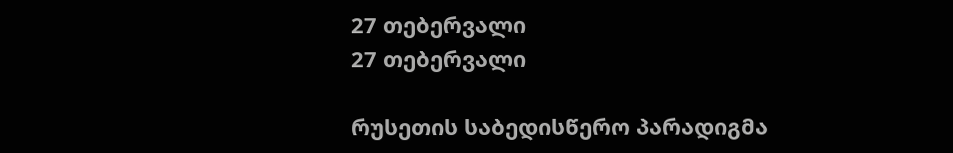27 თებერვალი
27 თებერვალი

რუსეთის საბედისწერო პარადიგმა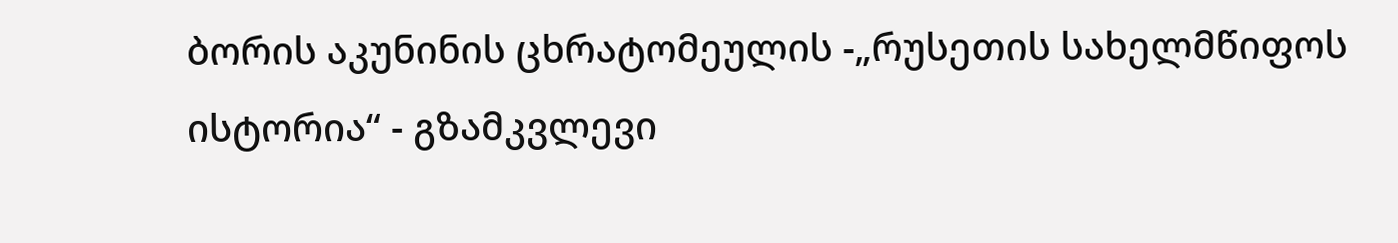ბორის აკუნინის ცხრატომეულის -„რუსეთის სახელმწიფოს ისტორია“ - გზამკვლევი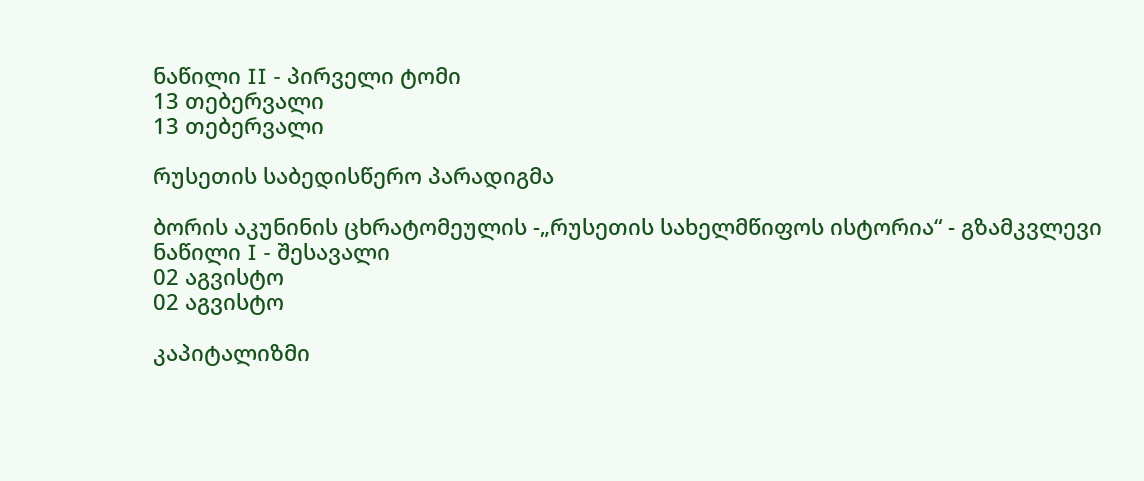ნაწილი II - პირველი ტომი
13 თებერვალი
13 თებერვალი

რუსეთის საბედისწერო პარადიგმა

ბორის აკუნინის ცხრატომეულის -„რუსეთის სახელმწიფოს ისტორია“ - გზამკვლევი ნაწილი I - შესავალი
02 აგვისტო
02 აგვისტო

კაპიტალიზმი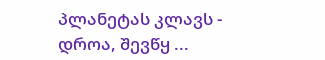პლანეტას კლავს - დროა, შევწყ ...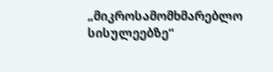„მიკროსამომხმარებლო სისულეებზე“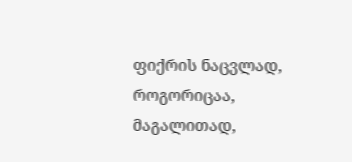ფიქრის ნაცვლად, როგორიცაა, მაგალითად,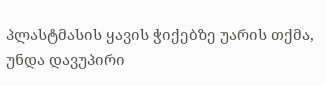პლასტმასის ყავის ჭიქებზე უარის თქმა, უნდა დავუპირი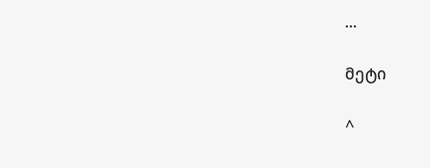...

მეტი

^